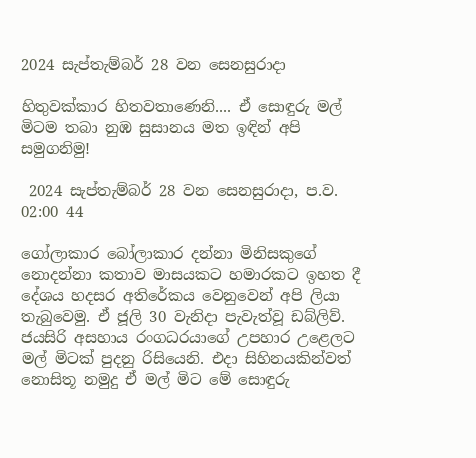2024 සැප්තැම්බර් 28 වන සෙනසුරාදා

හිතුවක්කාර හිතවතාණෙනි.... ඒ සොඳුරු මල් මිටම තබා නුඹ සුසානය මත ඉඳින් අපි සමුගනිමු!

 2024 සැප්තැම්බර් 28 වන සෙනසුරාදා, ප.ව. 02:00 44

ගෝලාකාර බෝලාකාර දන්නා මිනිසකුගේ නොදන්නා කතාව මාසයකට හමාරකට ඉහත දී දේශය හදසර අතිරේකය වෙනුවෙන් අපි ලියා තැබුවෙමු. ඒ ජූලි 30 වැනිදා පැවැත්වූ ඩබ්ලිව්. ජයසිරි අසහාය රංගධරයාගේ උපහාර උළෙලට මල් මිටක් පුදනු රිසියෙනි. එදා සිහිනයකින්වත් නොසිතූ නමුදු ඒ මල් මිට මේ සොඳුරු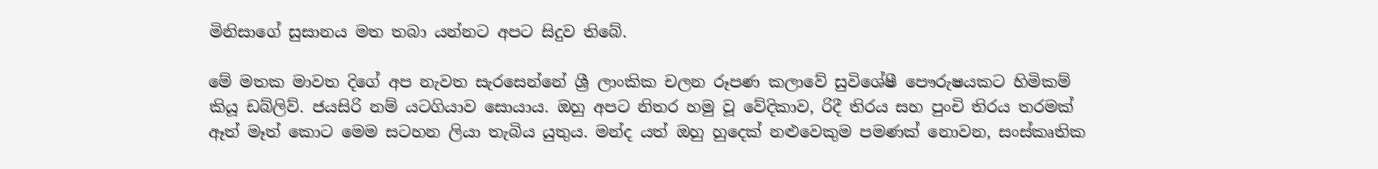මිනිසාගේ සුසානය මත තබා යන්නට අපට සිදුව තිබේ.

මේ මතක මාවත දිගේ අප නැවත සැරසෙන්නේ ශ්‍රී ලාංකික චලන රූපණ කලාවේ සුවිශේෂී පෞරුෂයකට හිමිකම් කියූ ඩබ්ලිව්. ජයසිරි නම් යටගියාව සොයාය. ඔහු අපට නිතර හමු වූ වේදිකාව, රිදී තිරය සහ පුංචි තිරය තරමක් ඈත් මෑත් කොට මෙම සටහන ලියා තැබිය යුතුය. මන්ද යත් ඔහු හුදෙක් නළුවෙකුම පමණක් නොවන, සංස්කෘතික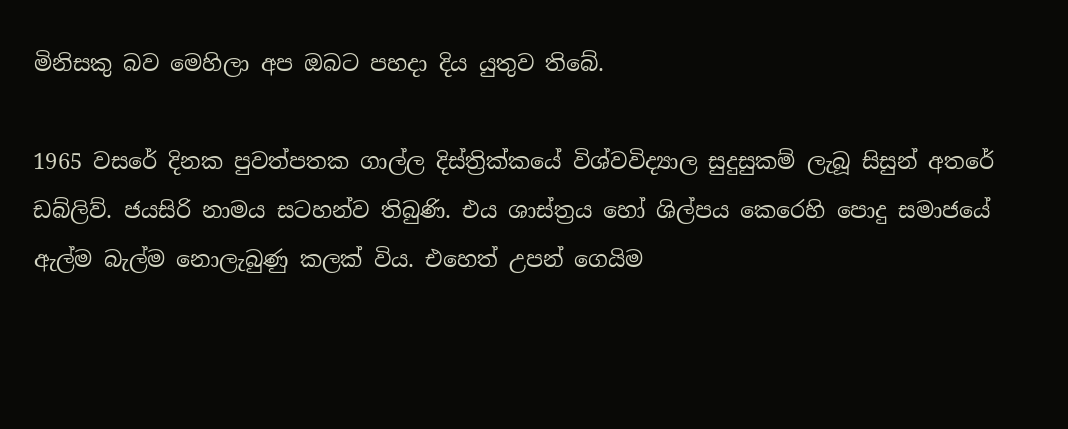මිනිසකු බව මෙහිලා අප ඔබට පහදා දිය යුතුව තිබේ.

1965 වසරේ දිනක පුවත්පතක ගාල්ල දිස්ත්‍රික්කයේ විශ්වවිද්‍යාල සුදුසුකම් ලැබූ සිසුන් අතරේ ඩබ්ලිව්. ජයසිරි නාමය සටහන්ව තිබුණි. එය ශාස්ත්‍රය හෝ ශිල්පය කෙරෙහි පොදු සමාජයේ ඇල්ම බැල්ම නොලැබුණු කලක් විය. එහෙත් උපන් ගෙයිම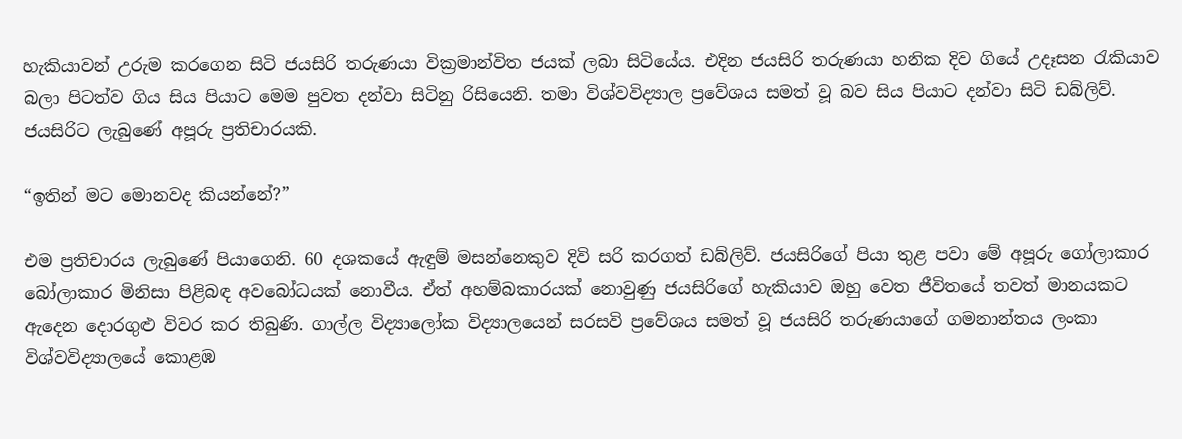හැකියාවන් උරුම කරගෙන සිටි ජයසිරි තරුණයා වික්‍රමාන්විත ජයක් ලබා සිටියේය. එදින ජයසිරි තරුණයා හනික දිව ගියේ උදෑසන රැකියාව බලා පිටත්ව ගිය සිය පියාට මෙම පුවත දන්වා සිටිනු රිසියෙනි. තමා විශ්වවිද්‍යාල ප්‍රවේශය සමත් වූ බව සිය පියාට දන්වා සිටි ඩබ්ලිව්. ජයසිරිට ලැබුණේ අපූරු ප්‍රතිචාරයකි.

“ඉතින් මට මොනවද කියන්නේ?”

එම ප්‍රතිචාරය ලැබුණේ පියාගෙනි. 60 දශකයේ ඇඳුම් මසන්නෙකුව දිවි සරි කරගත් ඩබ්ලිව්. ජයසිරිගේ පියා තුළ පවා මේ අපූරු ගෝලාකාර බෝලාකාර මිනිසා පිළිබඳ අවබෝධයක් නොවීය. ඒත් අහම්බකාරයක් නොවුණු ජයසිරිගේ හැකියාව ඔහු වෙත ජීවිතයේ තවත් මානයකට ඇදෙන දොරගුළු විවර කර තිබුණි. ගාල්ල විද්‍යාලෝක විද්‍යාලයෙන් සරසවි ප්‍රවේශය සමත් වූ ජයසිරි තරුණයාගේ ගමනාන්තය ලංකා විශ්වවිද්‍යාලයේ කොළඹ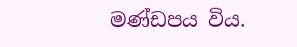මණ්ඩපය විය.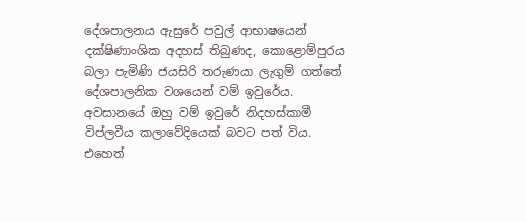දේශපාලනය ඇසුරේ පවුල් ආභාෂයෙන් දක්ෂිණාංශික අදහස් තිබුණද, කොළොම්පුරය බලා පැමිණි ජයසිරි තරුණයා ලැගුම් ගත්තේ දේශපාලනික වශයෙන් වම් ඉවුරේය. අවසානයේ ඔහු වම් ඉවුරේ නිදහස්කාමී විප්ලවීය කලාවේදියෙක් බවට පත් විය. එහෙත්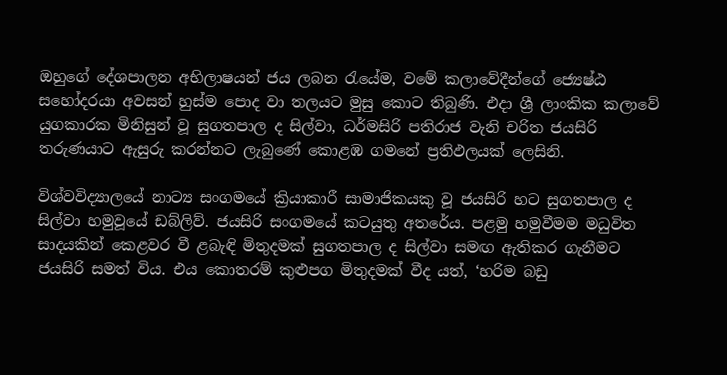ඔහුගේ දේශපාලන අභිලාෂයන් ජය ලබන රැයේම, වමේ කලාවේදීන්ගේ ජ්‍යෙෂ්ඨ සහෝදරයා අවසන් හුස්ම පොද වා තලයට මුසු කොට තිබුණි. එදා ශ්‍රී ලාංකික කලාවේ යුගකාරක මිනිසුන් වූ සුගතපාල ද සිල්වා, ධර්මසිරි පතිරාජ වැනි චරිත ජයසිරි තරුණයාට ඇසුරු කරන්නට ලැබුණේ කොළඹ ගමනේ ප්‍රතිඵලයක් ලෙසිනි.

විශ්වවිද්‍යාලයේ නාට්‍ය සංගමයේ ක්‍රියාකාරී සාමාජිකයකු වූ ජයසිරි හට සුගතපාල ද සිල්වා හමුවූයේ ඩබ්ලිව්. ජයසිරි සංගමයේ කටයුතු අතරේය. පළමු හමුවීමම මධුවිත සාදයකින් කෙළවර වී ළබැඳි මිතුදමක් සුගතපාල ද සිල්වා සමඟ ඇතිකර ගැනීමට ජයසිරි සමත් විය. එය කොතරම් කුළුපග මිතුදමක් වීද යත්, ‘හරිම බඩු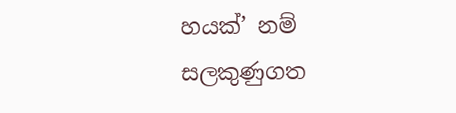හයක්’ නම් සලකුණුගත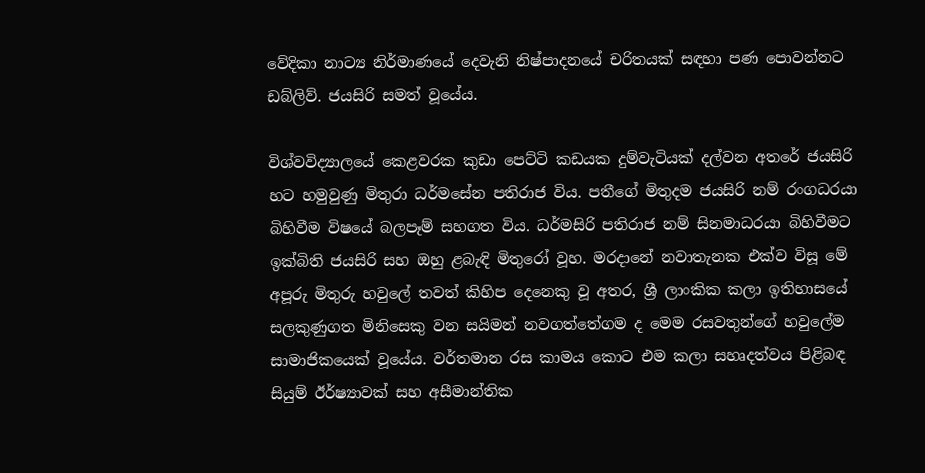වේදිකා නාට්‍ය නිර්මාණයේ දෙවැනි නිෂ්පාදනයේ චරිතයක් සඳහා පණ පොවන්නට ඩබ්ලිව්. ජයසිරි සමත් වූයේය.

විශ්වවිද්‍යාලයේ කෙළවරක කුඩා පෙට්ටි කඩයක දුම්වැටියක් දල්වන අතරේ ජයසිරි හට හමුවුණු මිතුරා ධර්මසේන පතිරාජ විය. පතීගේ මිතුදම ජයසිරි නම් රංගධරයා බිහිවීම විෂයේ බලපෑම් සහගත විය. ධර්මසිරි පතිරාජ නම් සිනමාධරයා බිහිවීමට ඉක්බිති ජයසිරි සහ ඔහු ළබැඳි මිතුරෝ වූහ. මරදානේ නවාතැනක එක්ව විසූ මේ අපූරු මිතුරු හවුලේ තවත් කිහිප දෙනෙකු වූ අතර, ශ්‍රී ලාංකික කලා ඉතිහාසයේ සලකුණුගත මිනිසෙකු වන සයිමන් නවගත්තේගම ද මෙම රසවතුන්ගේ හවුලේම සාමාජිකයෙක් වූයේය. වර්තමාන රස කාමය කොට එම කලා සහෘදත්වය පිළිබඳ සියුම් ඊර්ෂ්‍යාවක් සහ අසීමාන්තික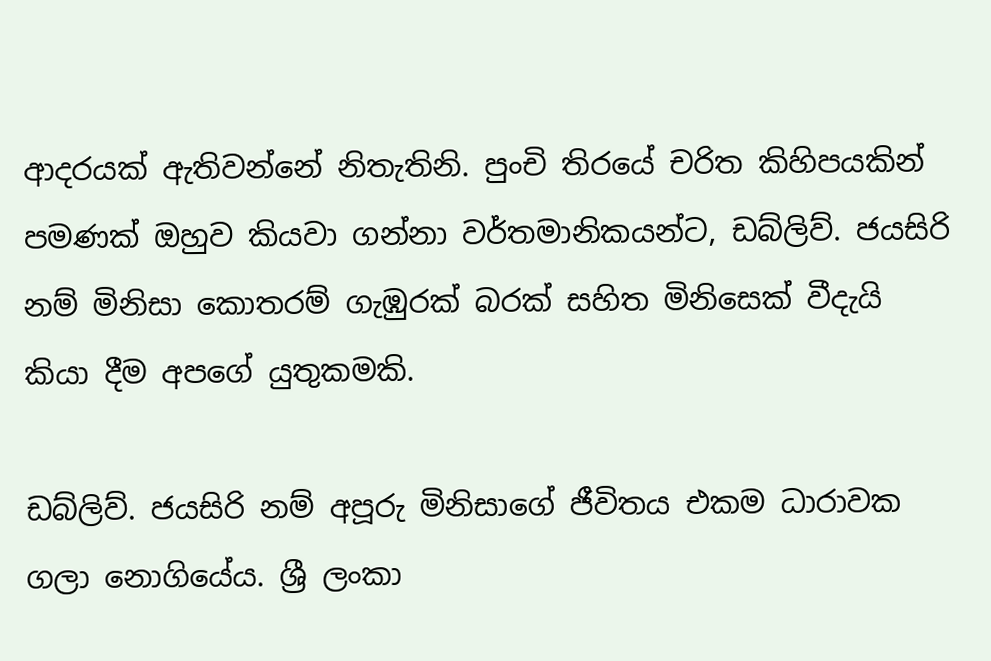ආදරයක් ඇතිවන්නේ නිතැතිනි. පුංචි තිරයේ චරිත කිහිපයකින් පමණක් ඔහුව කියවා ගන්නා වර්තමානිකයන්ට, ඩබ්ලිව්. ජයසිරි නම් මිනිසා කොතරම් ගැඹුරක් බරක් සහිත මිනිසෙක් වීදැයි කියා දීම අපගේ යුතුකමකි.

ඩබ්ලිව්. ජයසිරි නම් අපූරු මිනිසාගේ ජීවිතය එකම ධාරාවක ගලා නොගියේය. ශ්‍රී ලංකා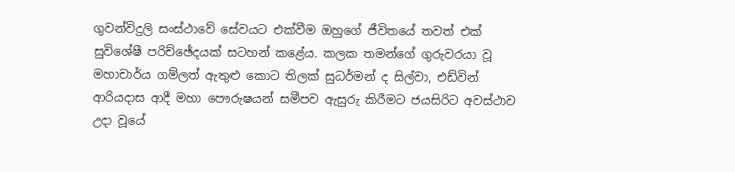ගුවන්විදුලි සංස්ථාවේ සේවයට එක්වීම ඔහුගේ ජීවිතයේ තවත් එක් සුවිශේෂී පරිච්ඡේදයක් සටහන් කළේය. කලක තමන්ගේ ගුරුවරයා වූ මහාචාර්ය ගම්ලත් ඇතුළු කොට තිලක් සුධර්මන් ද සිල්වා, එඩ්වින් ආරියදාස ආදී මහා පෞරුෂයන් සමීපව ඇසුරු කිරීමට ජයසිරිට අවස්ථාව උදා වූයේ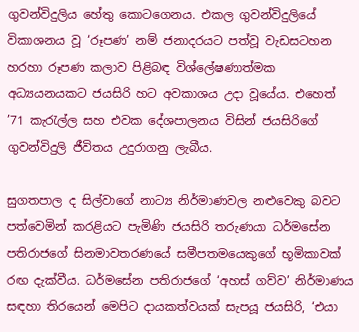ගුවන්විදුලිය හේතු කොටගෙනය. එකල ගුවන්විදුලියේ විකාශනය වූ ‘රූපණ’ නම් ජනාදරයට පත්වූ වැඩසටහන හරහා රූපණ කලාව පිළිබඳ විශ්ලේෂණාත්මක අධ්‍යයනයකට ජයසිරි හට අවකාශය උදා වූයේය. එහෙත් ’71 කැරැල්ල සහ එවක දේශපාලනය විසින් ජයසිරිගේ ගුවන්විදුලි ජීවිතය උදුරාගනු ලැබීය.

සුගතපාල ද සිල්වාගේ නාට්‍ය නිර්මාණවල නළුවෙකු බවට පත්වෙමින් කරළියට පැමිණි ජයසිරි තරුණයා ධර්මසේන පතිරාජගේ සිනමාවතරණයේ සමීපතමයෙකුගේ භූමිකාවක් රඟ දැක්වීය. ධර්මසේන පතිරාජගේ ‘අහස් ගව්ව’ නිර්මාණය සඳහා තිරයෙන් මෙපිට දායකත්වයක් සැපයූ ජයසිරි, ‘එයා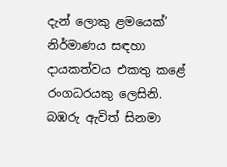දැන් ලොකු ළමයෙක්’ නිර්මාණය සඳහා දායකත්වය එකතු කළේ රංගධරයකු ලෙසිනි. බඹරු ඇවිත් සිනමා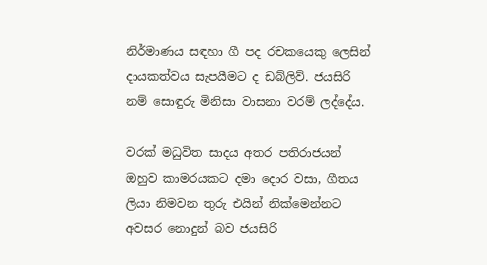නිර්මාණය සඳහා ගී පද රචකයෙකු ලෙසින් දායකත්වය සැපයීමට ද ඩබ්ලිව්. ජයසිරි නම් සොඳුරු මිනිසා වාසනා වරම් ලද්දේය.

වරක් මධුවිත සාදය අතර පතිරාජයන් ඔහුව කාමරයකට දමා දොර වසා, ගීතය ලියා නිමවන තුරු එයින් නික්මෙන්නට අවසර නොදුන් බව ජයසිරි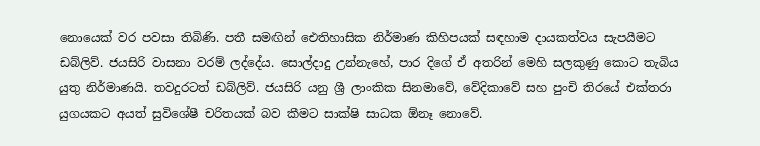නොයෙක් වර පවසා තිබිණි. පතී සමඟින් ඓතිහාසික නිර්මාණ කිහිපයක් සඳහාම දායකත්වය සැපයීමට ඩබ්ලිව්. ජයසිරි වාසනා වරම් ලද්දේය. සොල්දාදු උන්නැහේ, පාර දිගේ ඒ අතරින් මෙහි සලකුණු කොට තැබිය යුතු නිර්මාණයි. තවදුරටත් ඩබ්ලිව්. ජයසිරි යනු ශ්‍රී ලාංකික සිනමාවේ, වේදිකාවේ සහ පුංචි තිරයේ එක්තරා යුගයකට අයත් සුවිශේෂී චරිතයක් බව කීමට සාක්ෂි සාධක ඕනෑ නොවේ.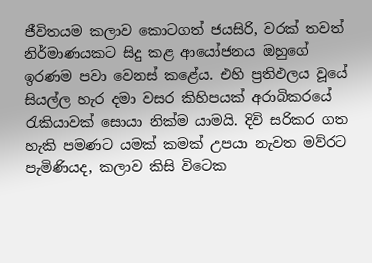ජීවිතයම කලාව කොටගත් ජයසිරි, වරක් තවත් නිර්මාණයකට සිදු කළ ආයෝජනය ඔහුගේ ඉරණම පවා වෙනස් කළේය. එහි ප්‍රතිඵලය වූයේ සියල්ල හැර දමා වසර කිහිපයක් අරාබිකරයේ රැකියාවක් සොයා නික්ම යාමයි. දිවි සරිකර ගත හැකි පමණට යමක් කමක් උපයා නැවත මව්රට පැමිණියද, කලාව කිසි විටෙක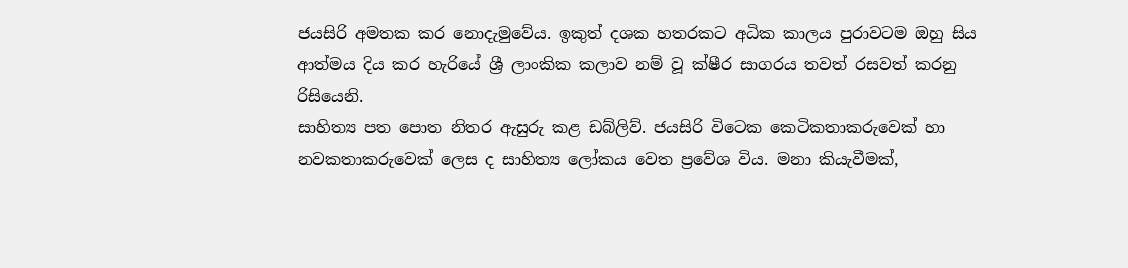ජයසිරි අමතක කර නොදැමුවේය. ඉකුත් දශක හතරකට අධික කාලය පුරාවටම ඔහු සිය ආත්මය දිය කර හැරියේ ශ්‍රී ලාංකික කලාව නම් වූ ක්ෂීර සාගරය තවත් රසවත් කරනු රිසියෙනි.
සාහිත්‍ය පත පොත නිතර ඇසුරු කළ ඩබ්ලිව්. ජයසිරි විටෙක කෙටිකතාකරුවෙක් හා නවකතාකරුවෙක් ලෙස ද සාහිත්‍ය ලෝකය වෙත ප්‍රවේශ විය. මනා කියැවීමක්,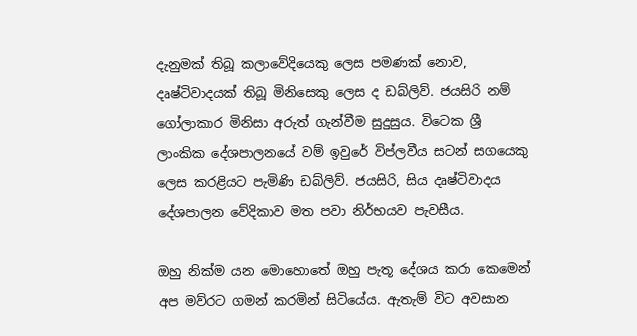දැනුමක් තිබූ කලාවේදියෙකු ලෙස පමණක් නොව, දෘෂ්ටිවාදයක් තිබූ මිනිසෙකු ලෙස ද ඩබ්ලිව්. ජයසිරි නම් ගෝලාකාර මිනිසා අරුත් ගැන්වීම සුදුසුය. විටෙක ශ්‍රී ලාංකික දේශපාලනයේ වම් ඉවුරේ විප්ලවීය සටන් සගයෙකු ලෙස කරළියට පැමිණි ඩබ්ලිව්. ජයසිරි, සිය දෘෂ්ටිවාදය දේශපාලන වේදිකාව මත පවා නිර්භයව පැවසීය.

ඔහු නික්ම යන මොහොතේ ඔහු පැතූ දේශය කරා කෙමෙන් අප මව්රට ගමන් කරමින් සිටියේය. ඇතැම් විට අවසාන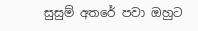සුසුම් අතරේ පවා ඔහුට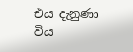එය දැනුණා විය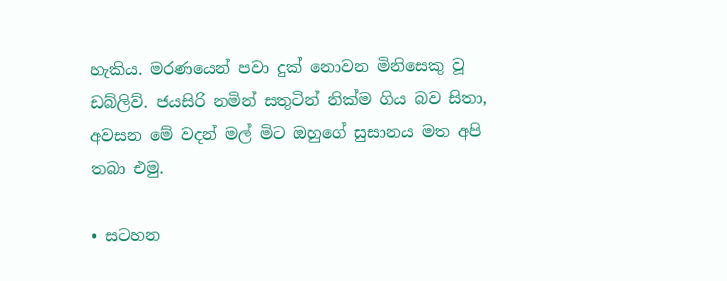හැකිය. මරණයෙන් පවා දුක් නොවන මිනිසෙකු වූ ඩබ්ලිව්. ජයසිරි නමින් සතුටින් නික්ම ගිය බව සිතා, අවසන මේ වදන් මල් මිට ඔහුගේ සුසානය මත අපි තබා එමු.

• සටහන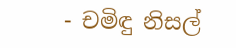- චමිඳු නිසල්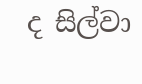ද සිල්වා